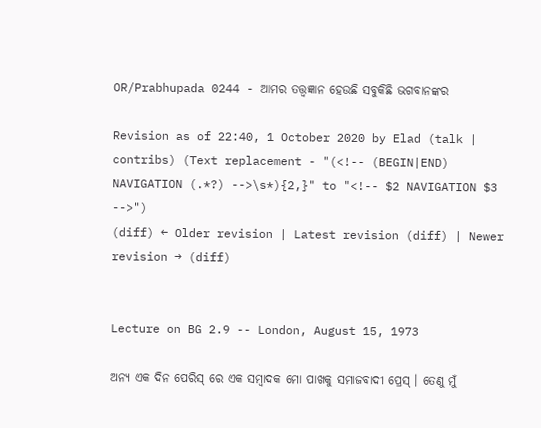OR/Prabhupada 0244 - ଆମର ତତ୍ତ୍ଵଜ୍ଞାନ ହେଉଛି ସବୁକିଛି ଭଗବାନଙ୍କର

Revision as of 22:40, 1 October 2020 by Elad (talk | contribs) (Text replacement - "(<!-- (BEGIN|END) NAVIGATION (.*?) -->\s*){2,}" to "<!-- $2 NAVIGATION $3 -->")
(diff) ← Older revision | Latest revision (diff) | Newer revision → (diff)


Lecture on BG 2.9 -- London, August 15, 1973

ଅନ୍ୟ ଏକ ଦିନ ପେରିସ୍ ରେ ଏକ ସମ୍ଵାଦକ ମୋ ପାଖକୁ ସମାଜବାଦୀ ପ୍ରେସ୍ । ତେଣୁ ମୁଁ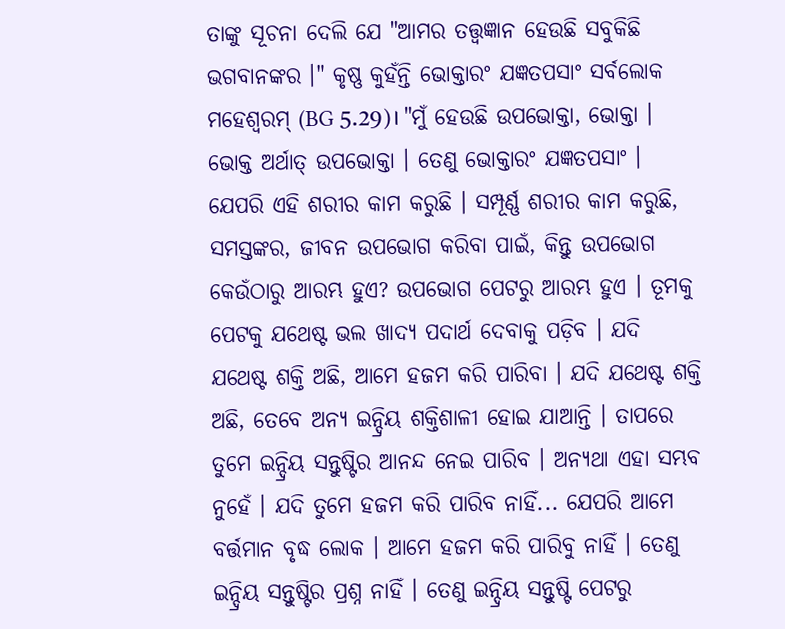ତାଙ୍କୁ ସୂଚନା ଦେଲି ଯେ "ଆମର ତତ୍ତ୍ଵଜ୍ଞାନ ହେଉଛି ସବୁକିଛି ଭଗବାନଙ୍କର ।" କୃଷ୍ଣ କୁହଁନ୍ତି ଭୋକ୍ତାରଂ ଯଜ୍ଞତପସାଂ ସର୍ବଲୋକ ମହେଶ୍ଵରମ୍ (BG 5.29)। "ମୁଁ ହେଉଛି ଉପଭୋକ୍ତା, ଭୋକ୍ତା । ଭୋକ୍ତ ଅର୍ଥାତ୍ ଉପଭୋକ୍ତା । ତେଣୁ ଭୋକ୍ତାରଂ ଯଜ୍ଞତପସାଂ । ଯେପରି ଏହି ଶରୀର କାମ କରୁଛି । ସମ୍ପୂର୍ଣ୍ଣ ଶରୀର କାମ କରୁଛି, ସମସ୍ତଙ୍କର, ଜୀବନ ଉପଭୋଗ କରିବା ପାଇଁ, କିନ୍ତୁ ଉପଭୋଗ କେଉଁଠାରୁ ଆରମ୍ଭ ହୁଏ? ଉପଭୋଗ ପେଟରୁ ଆରମ୍ଭ ହୁଏ । ତୂମକୁ ପେଟକୁ ଯଥେଷ୍ଟ ଭଲ ଖାଦ୍ୟ ପଦାର୍ଥ ଦେବାକୁ ପଡ଼ିବ । ଯଦି ଯଥେଷ୍ଟ ଶକ୍ତି ଅଛି, ଆମେ ହଜମ କରି ପାରିବା । ଯଦି ଯଥେଷ୍ଟ ଶକ୍ତି ଅଛି, ତେବେ ଅନ୍ୟ ଇନ୍ଦ୍ରିୟ ଶକ୍ତିଶାଳୀ ହୋଇ ଯାଆନ୍ତି । ତାପରେ ତୁମେ ଇନ୍ଦ୍ରିୟ ସନ୍ତୁଷ୍ଟିର ଆନନ୍ଦ ନେଇ ପାରିବ । ଅନ୍ୟଥା ଏହା ସମ୍ଭବ ନୁହେଁ । ଯଦି ତୁମେ ହଜମ କରି ପାରିବ ନାହିଁ... ଯେପରି ଆମେ ବର୍ତ୍ତମାନ ବୃଦ୍ଧ ଲୋକ । ଆମେ ହଜମ କରି ପାରିବୁ ନାହିଁ । ତେଣୁ ଇନ୍ଦ୍ରିୟ ସନ୍ତୁଷ୍ଟିର ପ୍ରଶ୍ନ ନାହିଁ । ତେଣୁ ଇନ୍ଦ୍ରିୟ ସନ୍ତୁଷ୍ଟି ପେଟରୁ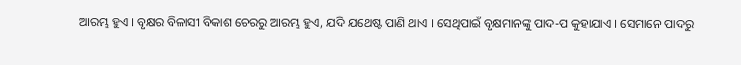ଆରମ୍ଭ ହୁଏ । ବୃକ୍ଷର ବିଳାସୀ ବିକାଶ ଚେରରୁ ଆରମ୍ଭ ହୁଏ, ଯଦି ଯଥେଷ୍ଟ ପାଣି ଥାଏ । ସେଥିପାଇଁ ବୃକ୍ଷମାନଙ୍କୁ ପାଦ-ପ କୁହାଯାଏ । ସେମାନେ ପାଦରୁ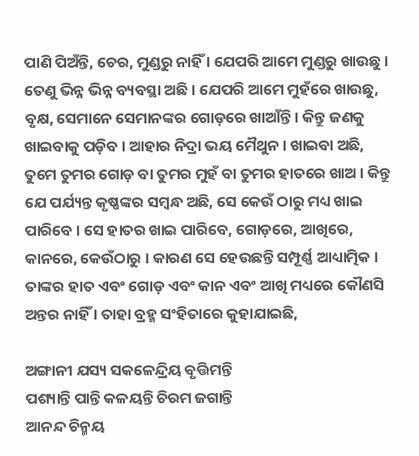ପାଣି ପିଅଁନ୍ତି, ଚେର, ମୁଣ୍ଡରୁ ନାହିଁ । ଯେପରି ଆମେ ମୁଣ୍ଡରୁ ଖାଉଛୁ । ତେଣୁ ଭିନ୍ନ ଭିନ୍ନ ବ୍ୟବସ୍ଥା ଅଛି । ଯେପରି ଆମେ ମୁହଁରେ ଖାଉଛୁ, ବୃକ୍ଷ, ସେମାନେ ସେମାନଙ୍କର ଗୋଡ଼ରେ ଖାଆଁନ୍ତି । କିନ୍ତୁ ଜଣକୁ ଖାଇବାକୁ ପଡ଼ିବ । ଆହାର ନିଦ୍ରା ଭୟ ମୈଥୁନ । ଖାଇବା ଅଛି, ତୁମେ ତୁମର ଗୋଡ଼ ବା ତୁମର ମୁହଁ ବା ତୁମର ହାତରେ ଖାଅ । କିନ୍ତୁ ଯେ ପର୍ଯ୍ୟନ୍ତ କୃଷ୍ଣଙ୍କର ସମ୍ବନ୍ଧ ଅଛି, ସେ କେଉଁ ଠାରୁ ମଧ୍ୟ ଖାଇ ପାରିବେ । ସେ ହାତର ଖାଇ ପାରିବେ, ଗୋଡ଼ରେ, ଆଖିରେ, କାନରେ, କେଉଁଠାରୁ । କାରଣ ସେ ହେଉଛନ୍ତି ସମ୍ପୂର୍ଣ୍ଣ ଆଧ୍ୟାତ୍ମିକ । ତାଙ୍କର ହାତ ଏବଂ ଗୋଡ଼ ଏବଂ କାନ ଏବଂ ଆଖି ମଧ୍ୟରେ କୌଣସି ଅନ୍ତର ନାହିଁ । ତାହା ବ୍ରହ୍ମ ସଂହିତାରେ କୁହାଯାଇଛି,

ଅଙ୍ଗାନୀ ଯସ୍ୟ ସକଳେନ୍ଦ୍ରିୟ ବୃତ୍ତିମନ୍ତି
ପଶ୍ୟାନ୍ତି ପାନ୍ତି କଳୟନ୍ତି ଚିରମ ଜଗାନ୍ତି
ଆନନ୍ଦ ଚିନ୍ମୟ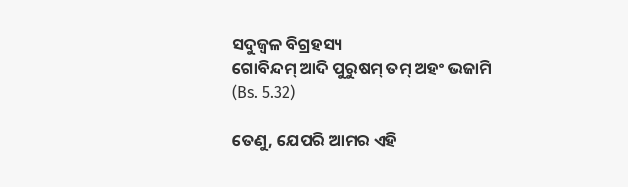ସଦୁଜ୍ଵଳ ବିଗ୍ରହସ୍ୟ
ଗୋବିନ୍ଦମ୍ ଆଦି ପୁରୁଷମ୍ ତମ୍ ଅହଂ ଭଜାମି
(Bs. 5.32)

ତେଣୁ, ଯେପରି ଆମର ଏହି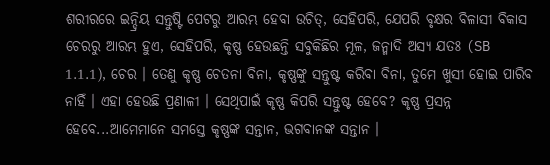ଶରୀରରେ ଇନ୍ଦ୍ରିୟ ସନ୍ତୁଷ୍ଟି ପେଟରୁ ଆରମ୍ଭ ହେବା ଉଚିତ୍, ସେହିପରି, ଯେପରି ବୃକ୍ଷର ବିଳାସୀ ବିକାସ ଚେରରୁ ଆରମ୍ଭ ହୁଏ, ସେହିପରି, କୃଷ୍ଣ ହେଉଛନ୍ତି ସବୁକିଛିର ମୂଳ, ଜନ୍ମାଦି ଅସ୍ୟ ଯତଃ (SB 1.1.1), ଚେର । ତେଣୁ କୃଷ୍ଣ ଚେତନା ବିନା, କୃଷ୍ଣଙ୍କୁ ସନ୍ତୁଷ୍ଟ କରିବା ବିନା, ତୁମେ ଖୁସୀ ହୋଇ ପାରିବ ନାହିଁ । ଏହା ହେଉଛି ପ୍ରଣାଳୀ । ସେଥିପାଇଁ କୃଷ୍ଣ କିପରି ସନ୍ତୁଷ୍ଟ ହେବେ? କୃଷ୍ଣ ପ୍ରସନ୍ନ ହେବେ...ଆମେମାନେ ସମସ୍ତେ କୃଷ୍ଣଙ୍କ ସନ୍ତାନ, ଭଗବାନଙ୍କ ସନ୍ତାନ ।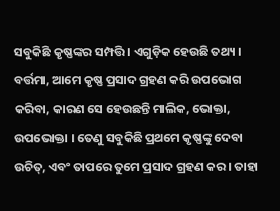ସବୁକିଛି କୃଷ୍ଣଙ୍କର ସମ୍ପତ୍ତି । ଏଗୁଡ଼ିକ ହେଉଛି ତଥ୍ୟ । ବର୍ତ୍ତମା, ଆମେ କୃଷ୍ଣ ପ୍ରସାଦ ଗ୍ରହଣ କରି ଉପଭୋଗ କରିବା, କାରଣ ସେ ହେଉଛନ୍ତି ମାଲିକ, ଭୋକ୍ତା, ଉପଭୋକ୍ତା । ତେଣୁ ସବୁକିଛି ପ୍ରଥମେ କୃଷ୍ଣଙ୍କୁ ଦେବା ଉଚିତ୍, ଏବଂ ତାପରେ ତୁମେ ପ୍ରସାଦ ଗ୍ରହଣ କର । ତାହା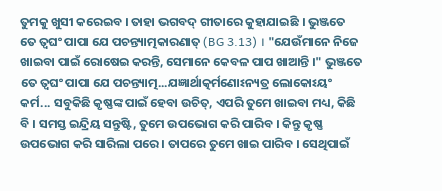ତୁମକୁ ଖୁସୀ କରେଇବ । ତାହା ଭଗବଦ୍ ଗୀତାରେ କୁହାଯାଇଛି । ଭୁଞ୍ଜତେ ତେ ତ୍ଵଘଂ ପାପା ଯେ ପଚନ୍ତ୍ୟାତ୍ମକାରଣାତ୍ (BG 3.13) । "ଯେଉଁମାନେ ନିଜେ ଖାଇବା ପାଇଁ ରୋଷେଇ କରନ୍ତି, ସେମାନେ କେବଳ ପାପ ଖାଆନ୍ତି ।" ଭୁଞ୍ଜତେ ତେ ତ୍ଵଘଂ ପାପା ଯେ ପଚନ୍ତ୍ୟାତ୍ମ...ଯଜ୍ଞାର୍ଥାତ୍କର୍ମଣୋଽନ୍ୟତ୍ର ଲୋକୋଽୟଂ କର୍ମ... ସବୁକିଛି କୃଷ୍ଣଙ୍କ ପାଇଁ ହେବା ଉଚିତ୍, ଏପରି ତୁମେ ଖାଇବା ମଧ୍ୟ, କିଛି ବି । ସମସ୍ତ ଇନ୍ଦ୍ରିୟ ସନ୍ତୁଷ୍ଟି, ତୁମେ ଉପଭୋଗ କରି ପାରିବ । କିନ୍ତୁ କୃଷ୍ଣ ଉପଭୋଗ କରି ସାରିଲା ପରେ । ତାପରେ ତୁମେ ଖାଇ ପାରିବ । ସେଥିପାଇଁ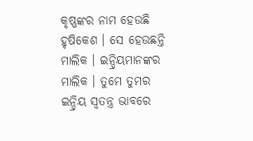କୃଷ୍ଣଙ୍କର ନାମ ହେଉଛି ହୃଷିକେଶ । ସେ ହେଉଛନ୍ତି ମାଲିକ । ଇନ୍ଦ୍ରିୟମାନଙ୍କର ମାଲିକ । ତୁମେ ତୁମର ଇନ୍ଦ୍ରିୟ ସ୍ଵତନ୍ତ୍ର ଭାବରେ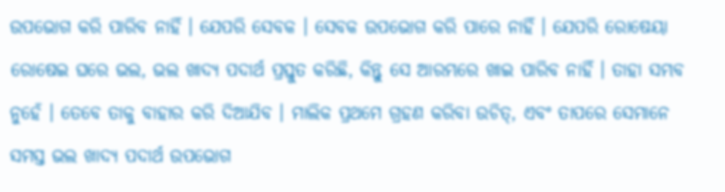ଉପଭୋଗ କରି ପାରିବ ନାହିଁ । ଯେପରି ସେବକ । ସେବକ ଉପଭୋଗ କରି ପାରେ ନାହିଁ । ଯେପରି ରୋଷେୟା ରୋଷେଇ ଘରେ ଭଲ, ଭଲ ଖାଦ୍ୟ ପଦାର୍ଥ ପ୍ରସ୍ତୁତ କରିଛି, କିନ୍ତୁ ସେ ଆରମ୍ଭରେ ଖାଇ ପାରିବ ନାହିଁ । ତାହା ସମ୍ଭବ ନୁହେଁ । ତେବେ ତାକୁ ବାହାର କରି ଦିଆଯିବ । ମାଲିକ ପ୍ରଥମେ ଗ୍ରହଣ କରିବା ଉଚିତ୍, ଏବଂ ତାପରେ ସେମାନେ ସମସ୍ତ ଭଲ ଖାଦ୍ୟ ପଦାର୍ଥ ଉପଭୋଗ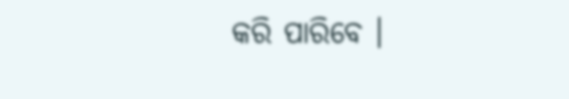କରି ପାରିବେ ।